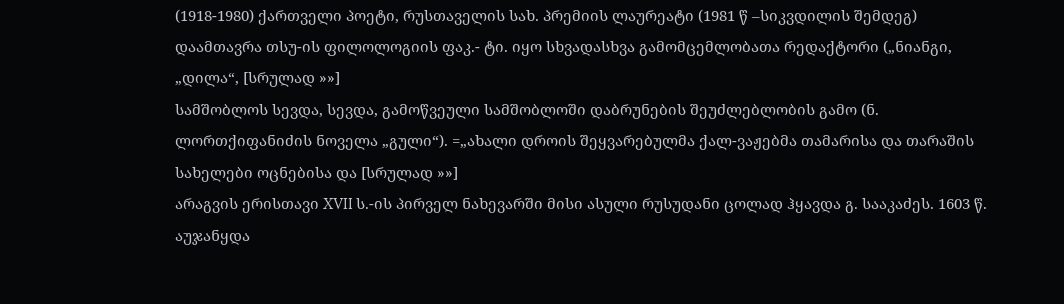(1918-1980) ქართველი პოეტი, რუსთაველის სახ. პრემიის ლაურეატი (1981 წ –სიკვდილის შემდეგ) დაამთავრა თსუ-ის ფილოლოგიის ფაკ.- ტი. იყო სხვადასხვა გამომცემლობათა რედაქტორი („ნიანგი, „დილა“, [სრულად »»]
სამშობლოს სევდა, სევდა, გამოწვეული სამშობლოში დაბრუნების შეუძლებლობის გამო (ნ. ლორთქიფანიძის ნოველა „გული“). =„ახალი დროის შეყვარებულმა ქალ-ვაჟებმა თამარისა და თარაშის სახელები ოცნებისა და [სრულად »»]
არაგვის ერისთავი XVII ს.-ის პირველ ნახევარში მისი ასული რუსუდანი ცოლად ჰყავდა გ. სააკაძეს. 1603 წ. აუჯანყდა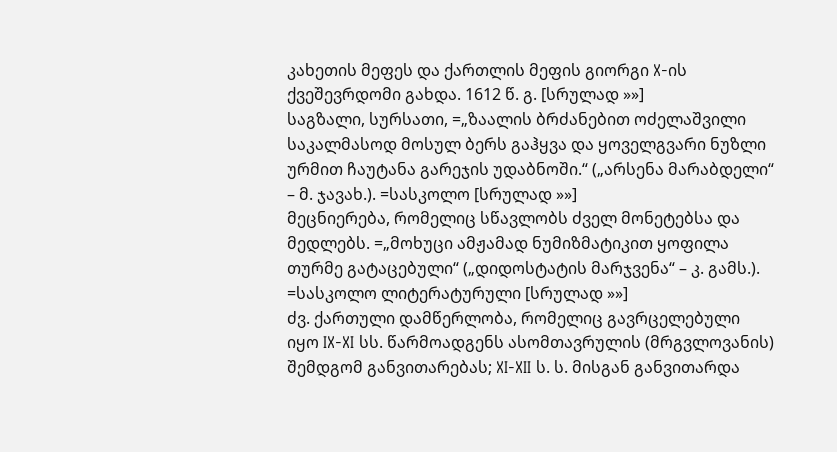კახეთის მეფეს და ქართლის მეფის გიორგი X-ის ქვეშევრდომი გახდა. 1612 წ. გ. [სრულად »»]
საგზალი, სურსათი, =„ზაალის ბრძანებით ოძელაშვილი საკალმასოდ მოსულ ბერს გაჰყვა და ყოველგვარი ნუზლი ურმით ჩაუტანა გარეჯის უდაბნოში.“ („არსენა მარაბდელი“ – მ. ჯავახ.). =სასკოლო [სრულად »»]
მეცნიერება, რომელიც სწავლობს ძველ მონეტებსა და მედლებს. =„მოხუცი ამჟამად ნუმიზმატიკით ყოფილა თურმე გატაცებული“ („დიდოსტატის მარჯვენა“ – კ. გამს.). =სასკოლო ლიტერატურული [სრულად »»]
ძვ. ქართული დამწერლობა, რომელიც გავრცელებული იყო IX-XI სს. წარმოადგენს ასომთავრულის (მრგვლოვანის) შემდგომ განვითარებას; XI-XII ს. ს. მისგან განვითარდა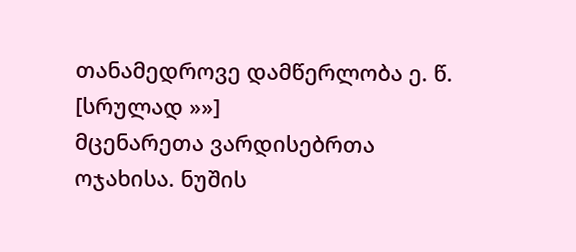თანამედროვე დამწერლობა ე. წ. [სრულად »»]
მცენარეთა ვარდისებრთა ოჯახისა. ნუშის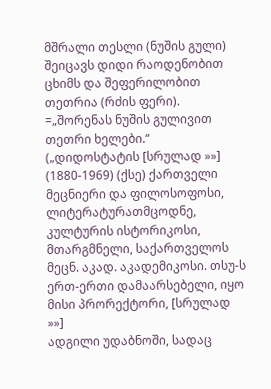მშრალი თესლი (ნუშის გული) შეიცავს დიდი რაოდენობით ცხიმს და შეფერილობით თეთრია (რძის ფერი). =„შორენას ნუშის გულივით თეთრი ხელები.“ („დიდოსტატის [სრულად »»]
(1880-1969) (ქსე) ქართველი მეცნიერი და ფილოსოფოსი, ლიტერატურათმცოდნე, კულტურის ისტორიკოსი, მთარგმნელი, საქართველოს მეცნ. აკად. აკადემიკოსი. თსუ-ს ერთ-ერთი დამაარსებელი, იყო მისი პრორექტორი, [სრულად »»]
ადგილი უდაბნოში, სადაც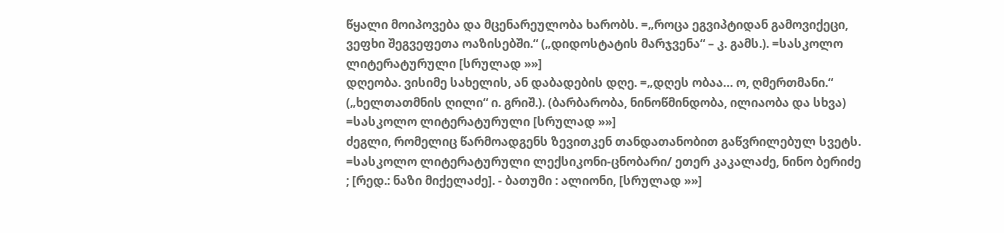წყალი მოიპოვება და მცენარეულობა ხარობს. =„როცა ეგვიპტიდან გამოვიქეცი, ვეფხი შეგვეფეთა ოაზისებში.“ („დიდოსტატის მარჯვენა“ – კ. გამს.). =სასკოლო ლიტერატურული [სრულად »»]
დღეობა. ვისიმე სახელის, ან დაბადების დღე. =„დღეს ობაა… ო, ღმერთმანი.“ („ხელთათმნის ღილი“ ი. გრიშ.). (ბარბარობა, ნინოწმინდობა, ილიაობა და სხვა) =სასკოლო ლიტერატურული [სრულად »»]
ძეგლი, რომელიც წარმოადგენს ზევითკენ თანდათანობით გაწვრილებულ სვეტს. =სასკოლო ლიტერატურული ლექსიკონი-ცნობარი/ ეთერ კაკალაძე, ნინო ბერიძე ; [რედ.: ნაზი მიქელაძე]. - ბათუმი : ალიონი, [სრულად »»]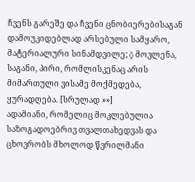ჩვენს გარეშე და ჩვენი ცნობიერებისაგან დამოუკიდებლად არსებული სამყარო, მატერიალური სინამდვილე; ◊ მოვლენა, საგანი, პირი, რომლისკენაც არის მიმართული ვისამე მოქმედება, ყურადღება. [სრულად »»]
ადამიანი, რომელიც მოკლებულია საზოგადოებრივ თვალთახედვას და ცხოვრობს მხოლოდ წვრილმანი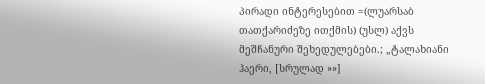პირადი ინტერესებით =(ლუარსაბ თათქარიძეზე ითქმის) (უსლ) აქვს მეშჩანური შეხედულებები.; „ტალახიანი ჰაერი, [სრულად »»]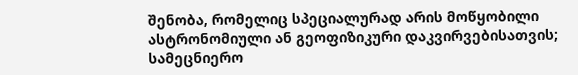შენობა, რომელიც სპეციალურად არის მოწყობილი ასტრონომიული ან გეოფიზიკური დაკვირვებისათვის; სამეცნიერო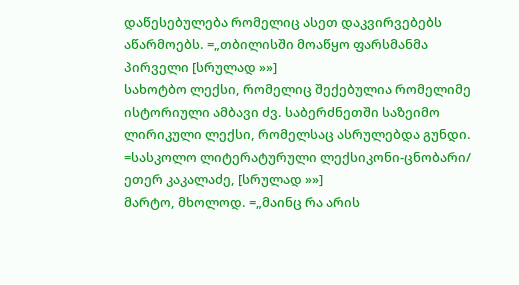დაწესებულება რომელიც ასეთ დაკვირვებებს აწარმოებს. =„თბილისში მოაწყო ფარსმანმა პირველი [სრულად »»]
სახოტბო ლექსი, რომელიც შექებულია რომელიმე ისტორიული ამბავი ძვ. საბერძნეთში საზეიმო ლირიკული ლექსი, რომელსაც ასრულებდა გუნდი. =სასკოლო ლიტერატურული ლექსიკონი-ცნობარი/ ეთერ კაკალაძე, [სრულად »»]
მარტო, მხოლოდ. =„მაინც რა არის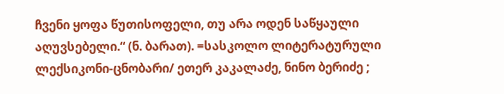ჩვენი ყოფა წუთისოფელი, თუ არა ოდენ საწყაული აღუვსებელი.“ (ნ. ბარათ). =სასკოლო ლიტერატურული ლექსიკონი-ცნობარი/ ეთერ კაკალაძე, ნინო ბერიძე ;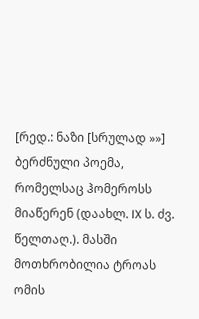[რედ.: ნაზი [სრულად »»]
ბერძნული პოემა, რომელსაც ჰომეროსს მიაწერენ (დაახლ. IX ს. ძვ. წელთაღ.). მასში მოთხრობილია ტროას ომის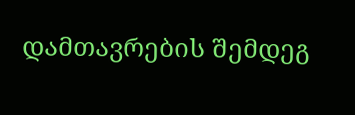დამთავრების შემდეგ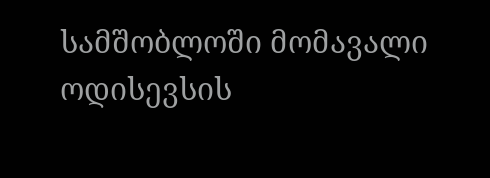სამშობლოში მომავალი ოდისევსის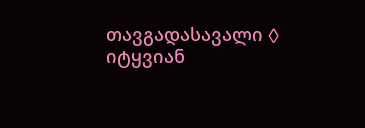თავგადასავალი ◊ იტყვიან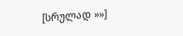[სრულად »»]